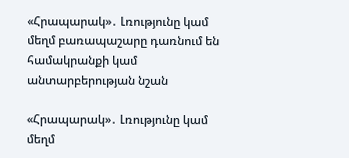«Հրապարակ»․ Լռությունը կամ մեղմ բառապաշարը դառնում են համակրանքի կամ անտարբերության նշան

«Հրապարակ»․ Լռությունը կամ մեղմ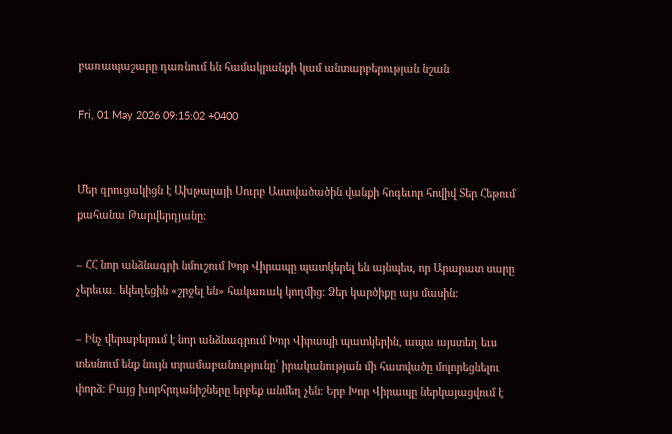բառապաշարը դառնում են համակրանքի կամ անտարբերության նշան

Fri, 01 May 2026 09:15:02 +0400


Մեր զրուցակիցն է Ախթալայի Սուրբ Աստվածածին վանքի հոգեւոր հովիվ Տեր Հեթում քահանա Թարվերդյանը:

– ՀՀ նոր անձնագրի նմուշում Խոր Վիրապը պատկերել են այնպես, որ Արարատ սարը չերեւա․ եկեղեցին «շրջել են» հակառակ կողմից։ Ձեր կարծիքը այս մասին:

– Ինչ վերաբերում է նոր անձնագրում Խոր Վիրապի պատկերին, ապա այստեղ եւս տեսնում ենք նույն տրամաբանությունը՝ իրականության մի հատվածը մոլորեցնելու փորձ։ Բայց խորհրդանիշները երբեք անմեղ չեն։ Երբ Խոր Վիրապը ներկայացվում է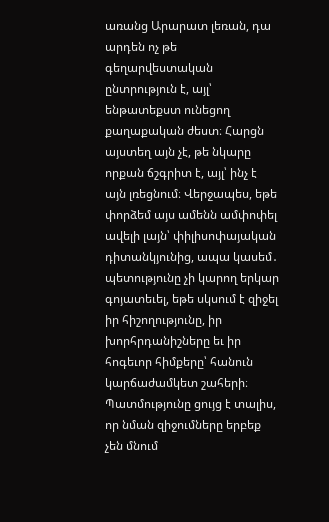առանց Արարատ լեռան, դա արդեն ոչ թե գեղարվեստական ընտրություն է, այլ՝ ենթատեքստ ունեցող քաղաքական ժեստ։ Հարցն այստեղ այն չէ, թե նկարը որքան ճշգրիտ է, այլ՝ ինչ է այն լռեցնում։ Վերջապես, եթե փորձեմ այս ամենն ամփոփել ավելի լայն՝ փիլիսոփայական դիտանկյունից, ապա կասեմ․ պետությունը չի կարող երկար գոյատեւել, եթե սկսում է զիջել իր հիշողությունը, իր խորհրդանիշները եւ իր հոգեւոր հիմքերը՝ հանուն կարճաժամկետ շահերի։ Պատմությունը ցույց է տալիս, որ նման զիջումները երբեք չեն մնում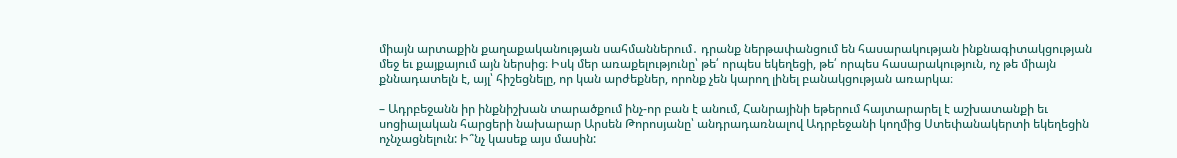միայն արտաքին քաղաքականության սահմաններում․ դրանք ներթափանցում են հասարակության ինքնագիտակցության մեջ եւ քայքայում այն ներսից։ Իսկ մեր առաքելությունը՝ թե՛ որպես եկեղեցի, թե՛ որպես հասարակություն, ոչ թե միայն քննադատելն է, այլ՝ հիշեցնելը, որ կան արժեքներ, որոնք չեն կարող լինել բանակցության առարկա։

– Ադրբեջանն իր ինքնիշխան տարածքում ինչ-որ բան է անում, Հանրայինի եթերում հայտարարել է աշխատանքի եւ սոցիալական հարցերի նախարար Արսեն Թորոսյանը՝ անդրադառնալով Ադրբեջանի կողմից Ստեփանակերտի եկեղեցին ոչնչացնելուն: Ի՞նչ կասեք այս մասին: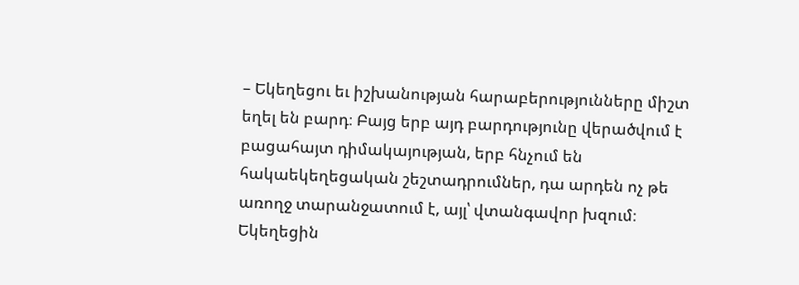– Եկեղեցու եւ իշխանության հարաբերությունները միշտ եղել են բարդ։ Բայց երբ այդ բարդությունը վերածվում է բացահայտ դիմակայության, երբ հնչում են հակաեկեղեցական շեշտադրումներ, դա արդեն ոչ թե առողջ տարանջատում է, այլ՝ վտանգավոր խզում։ Եկեղեցին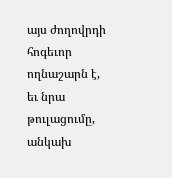այս ժողովրդի հոգեւոր ողնաշարն է, եւ նրա թուլացումը, անկախ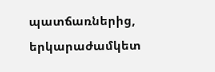պատճառներից, երկարաժամկետ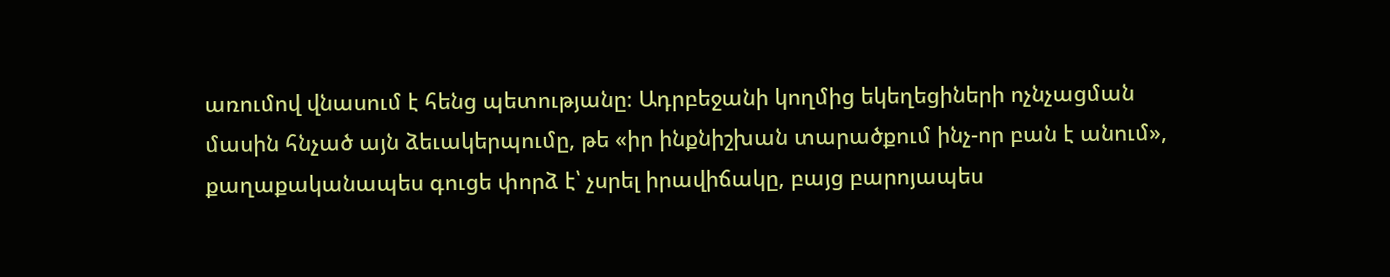առումով վնասում է հենց պետությանը։ Ադրբեջանի կողմից եկեղեցիների ոչնչացման մասին հնչած այն ձեւակերպումը, թե «իր ինքնիշխան տարածքում ինչ-որ բան է անում», քաղաքականապես գուցե փորձ է՝ չսրել իրավիճակը, բայց բարոյապես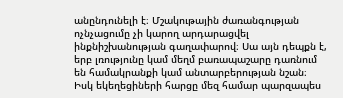անընդունելի է։ Մշակութային ժառանգության ոչնչացումը չի կարող արդարացվել ինքնիշխանության գաղափարով։ Սա այն դեպքն է, երբ լռությունը կամ մեղմ բառապաշարը դառնում են համակրանքի կամ անտարբերության նշան։ Իսկ եկեղեցիների հարցը մեզ համար պարզապես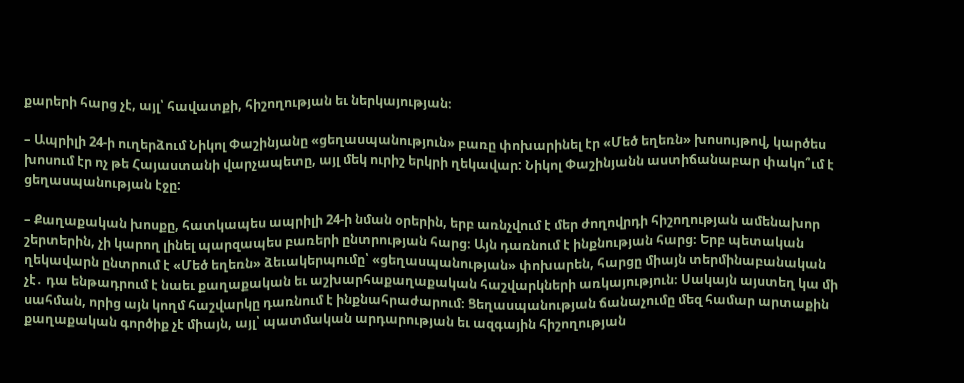քարերի հարց չէ, այլ՝ հավատքի, հիշողության եւ ներկայության։

– Ապրիլի 24-ի ուղերձում Նիկոլ Փաշինյանը «ցեղասպանություն» բառը փոխարինել էր «Մեծ եղեռն» խոսույթով, կարծես խոսում էր ոչ թե Հայաստանի վարչապետը, այլ մեկ ուրիշ երկրի ղեկավար: Նիկոլ Փաշինյանն աստիճանաբար փակո՞ւմ է ցեղասպանության էջը:

– Քաղաքական խոսքը, հատկապես ապրիլի 24-ի նման օրերին, երբ առնչվում է մեր ժողովրդի հիշողության ամենախոր շերտերին, չի կարող լինել պարզապես բառերի ընտրության հարց։ Այն դառնում է ինքնության հարց։ Երբ պետական ղեկավարն ընտրում է «Մեծ եղեռն» ձեւակերպումը՝ «ցեղասպանության» փոխարեն, հարցը միայն տերմինաբանական չէ․ դա ենթադրում է նաեւ քաղաքական եւ աշխարհաքաղաքական հաշվարկների առկայություն։ Սակայն այստեղ կա մի սահման, որից այն կողմ հաշվարկը դառնում է ինքնահրաժարում։ Ցեղասպանության ճանաչումը մեզ համար արտաքին քաղաքական գործիք չէ միայն, այլ՝ պատմական արդարության եւ ազգային հիշողության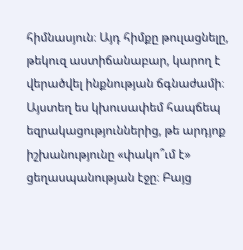հիմնասյուն։ Այդ հիմքը թուլացնելը, թեկուզ աստիճանաբար, կարող է վերածվել ինքնության ճգնաժամի։ Այստեղ ես կխուսափեմ հապճեպ եզրակացություններից, թե արդյոք իշխանությունը «փակո՞ւմ է» ցեղասպանության էջը։ Բայց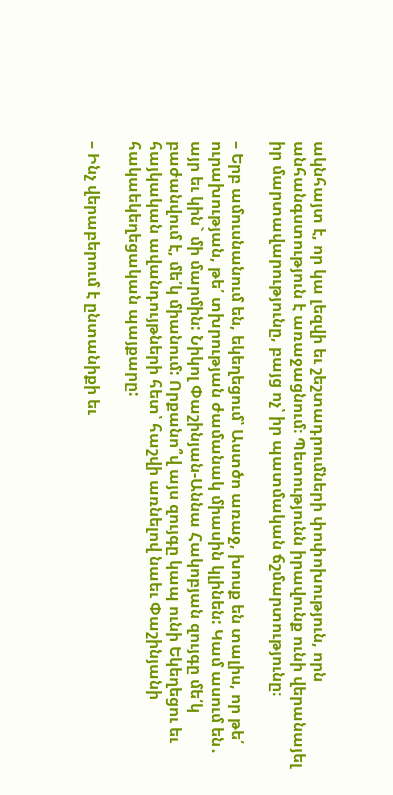ակնհայտ է, որ կա լեզվի եւ շեշտադրումների փոփոխություն, որն անհանգստություն է առաջացնում։ Պետությունն իրավունք ունի վերանայել իր մարտավարությունը, բայց ոչ՝ իր պատմական ճշմարտությունը։

– Երբ ամուսնանում են, եկեղեցում՝ Աստծո առաջ, խոսք են տալիս, որ թե՛ ուրախության, թե՛ տխրության ժամանակ միասին կլինեն: Կամ ասում են․ այր եւ կին` մի մարմին: Նիկոլ Փաշինյան-Աննա Հակոբյան զույգը մե՛կ բաժանվում է, մե՛կ միանում: Որքանո՞վ այս զույգը կապ ունի Եկեղեցու եւ հայկական ավանդույթների հետ՝ հաշվի առնելով նաեւ Փաշինյանի հակաեկեղեցական պայքարը:

– Ինչ վերաբերում է ընտանիքի եւ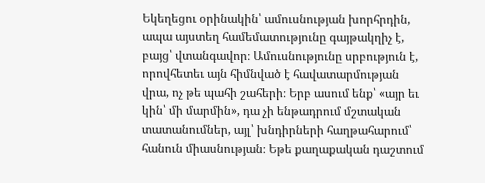Եկեղեցու օրինակին՝ ամուսնության խորհրդին, ապա այստեղ համեմատությունը գայթակղիչ է, բայց՝ վտանգավոր։ Ամուսնությունը սրբություն է, որովհետեւ այն հիմնված է հավատարմության վրա, ոչ թե պահի շահերի։ Երբ ասում ենք՝ «այր եւ կին՝ մի մարմին», դա չի ենթադրում մշտական տատանումներ, այլ՝ խնդիրների հաղթահարում՝ հանուն միասնության։ Եթե քաղաքական դաշտում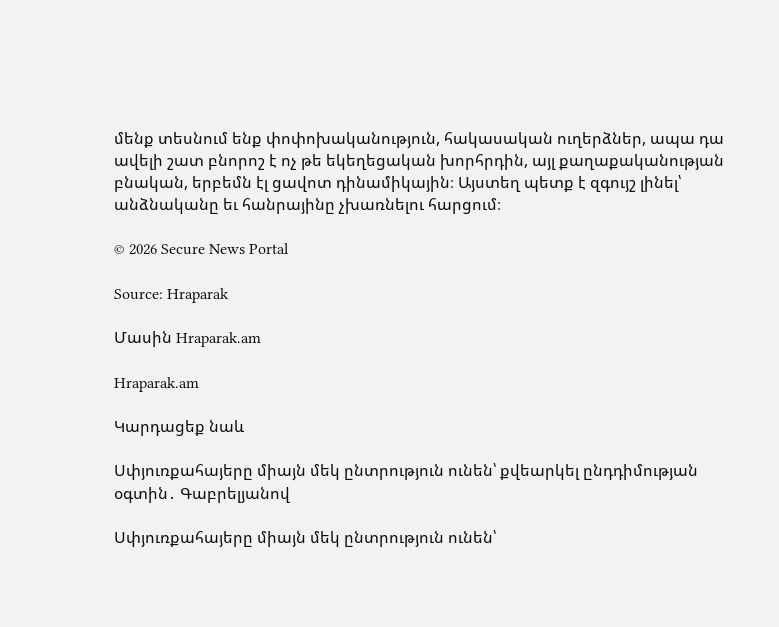մենք տեսնում ենք փոփոխականություն, հակասական ուղերձներ, ապա դա ավելի շատ բնորոշ է ոչ թե եկեղեցական խորհրդին, այլ քաղաքականության բնական, երբեմն էլ ցավոտ դինամիկային։ Այստեղ պետք է զգույշ լինել՝ անձնականը եւ հանրայինը չխառնելու հարցում։

© 2026 Secure News Portal

Source: Hraparak

Մասին Hraparak.am

Hraparak.am

Կարդացեք նաև

Սփյուռքահայերը միայն մեկ ընտրություն ունեն՝ քվեարկել ընդդիմության օգտին․ Գաբրելյանով

Սփյուռքահայերը միայն մեկ ընտրություն ունեն՝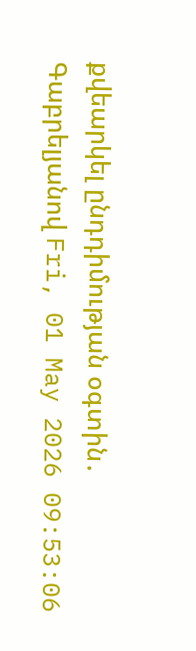քվեարկել ընդդիմության օգտին․ Գաբրելյանով Fri, 01 May 2026 09:53:06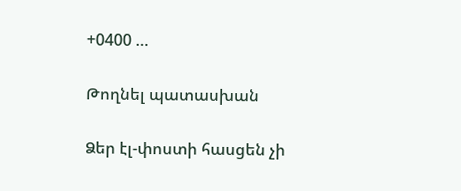+0400 …

Թողնել պատասխան

Ձեր էլ-փոստի հասցեն չի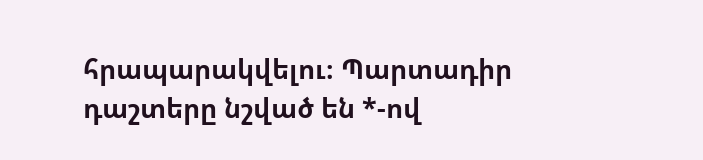հրապարակվելու։ Պարտադիր դաշտերը նշված են *-ով